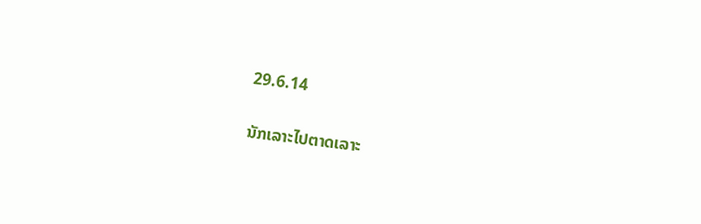29.6.14

ນັກເລາະໄປຕາດເລາະ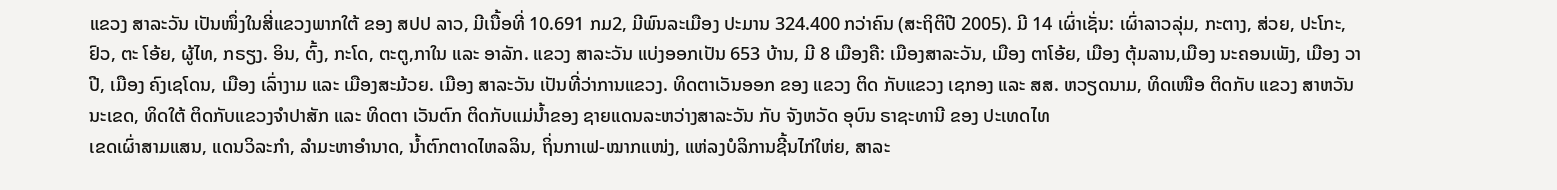ແຂວງ ສາລະວັນ ເປັນໜຶ່ງໃນສີ່ແຂວງພາກໃຕ້ ຂອງ ສປປ ລາວ, ມີເນື້ອທີ່ 10.691 ກມ2, ມີພົນລະເມືອງ ປະມານ 324.400 ກວ່າຄົນ (ສະຖິຕິປີ 2005). ມີ 14 ເຜົ່າເຊັ່ນ: ເຜົ່າລາວລຸ່ມ, ກະຕາງ, ສ່ວຍ, ປະໂກະ, ຢົວ, ຕະ ໂອ້ຍ, ຜູ້ໄທ, ກຣຽງ. ອິນ, ຕົ້ງ, ກະໂດ, ຕະຕູ,ກາໃນ ແລະ ອາລັກ. ແຂວງ ສາລະວັນ ແບ່ງອອກເປັນ 653 ບ້ານ, ມີ 8 ເມືອງຄື: ເມືອງສາລະວັນ, ເມືອງ ຕາໂອ້ຍ, ເມືອງ ຕຸ້ມລານ,ເມືອງ ນະຄອນເພັງ, ເມືອງ ວາປີ, ເມືອງ ຄົງເຊໂດນ, ເມືອງ ເລົ່າງາມ ແລະ ເມືອງສະມ້ວຍ. ເມືອງ ສາລະວັນ ເປັນທີ່ວ່າການແຂວງ. ທິດຕາເວັນອອກ ຂອງ ແຂວງ ຕິດ ກັບແຂວງ ເຊກອງ ແລະ ສສ. ຫວຽດນາມ, ທິດເໜືອ ຕິດກັບ ແຂວງ ສາຫວັນນະເຂດ, ທິດໃຕ້ ຕິດກັບແຂວງຈຳປາສັກ ແລະ ທິດຕາ ເວັນຕົກ ຕິດກັບແມ່ນ້ຳຂອງ ຊາຍແດນລະຫວ່າງສາລະວັນ ກັບ ຈັງຫວັດ ອຸບົນ ຣາຊະທານີ ຂອງ ປະເທດໄທ
ເຂດເຜົ່າສາມແສນ, ແດນວິລະກຳ, ລໍາມະຫາອໍານາດ, ນ້ຳຕົກຕາດໄຫລລິນ, ຖິ່ນກາເຟ-ໝາກແໜ່ງ, ແຫ່ລງບໍລິການຊີ້ນໄກ່ໃຫ່ຍ, ສາລະ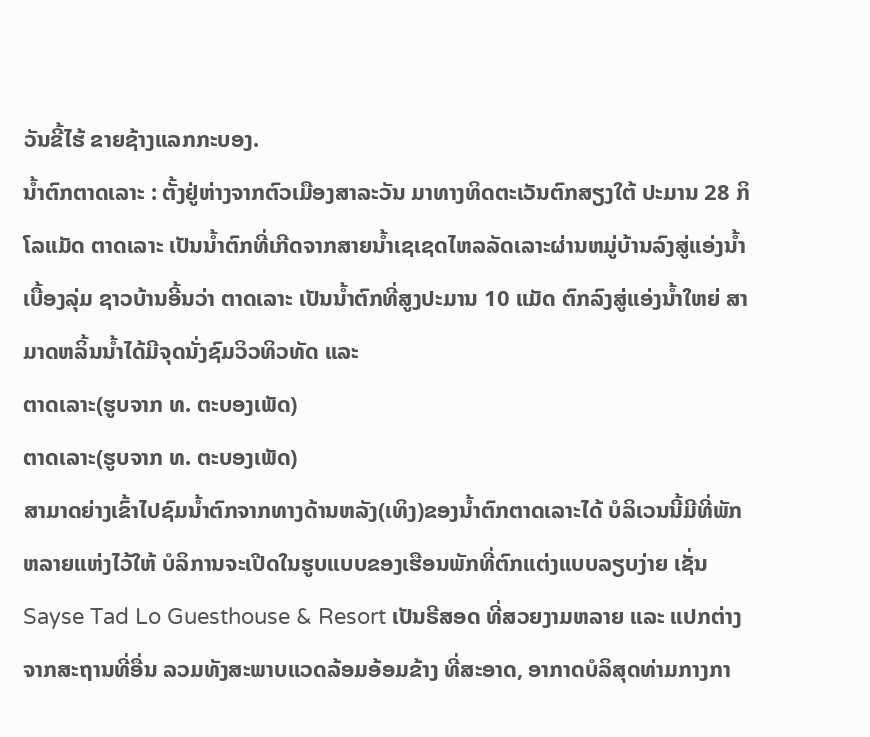ວັນຂີ້ໄຮ້ ຂາຍຊ້າງແລກກະບອງ.
ນ້ຳຕົກຕາດເລາະ : ຕັ້ງຢູ່ຫ່າງຈາກຕົວເມືອງສາລະວັນ ມາທາງທິດຕະເວັນຕົກສຽງໃຕ້ ປະມານ 28 ກິໂລແມັດ ຕາດເລາະ ເປັນນ້ຳຕົກທີ່ເກີດຈາກສາຍນ້ຳເຊເຊດໄຫລລັດເລາະຜ່ານຫມູ່ບ້ານລົງສູ່ແອ່ງນ້ຳເບື້ອງລຸ່ມ ຊາວບ້ານອີ້ນວ່າ ຕາດເລາະ ເປັນນ້ຳຕົກທີ່ສູງປະມານ 10 ແມັດ ຕົກລົງສູ່ແອ່ງນ້ຳໃຫຍ່ ສາມາດຫລິ້ນນ້ຳໄດ້ມີຈຸດນັ່ງຊົມວິວທິວທັດ ແລະ
ຕາດເລາະ(ຮູບຈາກ ທ. ຕະບອງເພັດ)
ຕາດເລາະ(ຮູບຈາກ ທ. ຕະບອງເພັດ)
ສາມາດຍ່າງເຂົ້າໄປຊົມນ້ຳຕົກຈາກທາງດ້ານຫລັງ(ເທິງ)ຂອງນ້ຳຕົກຕາດເລາະໄດ້ ບໍລິເວນນີ້ມີທີ່ພັກຫລາຍແຫ່ງໄວ້ໃຫ້ ບໍລິການຈະເປີດໃນຮູບແບບຂອງເຮືອນພັກທີ່ຕົກແຕ່ງແບບລຽບງ່າຍ ເຊັ່ນ Sayse Tad Lo Guesthouse & Resort ເປັນຣີສອດ ທີ່ສວຍງາມຫລາຍ ແລະ ແປກຕ່າງຈາກສະຖານທີ່ອື່ນ ລວມທັງສະພາບແວດລ້ອມອ້ອມຂ້າງ ທີ່ສະອາດ, ອາກາດບໍລິສຸດທ່າມກາງກາ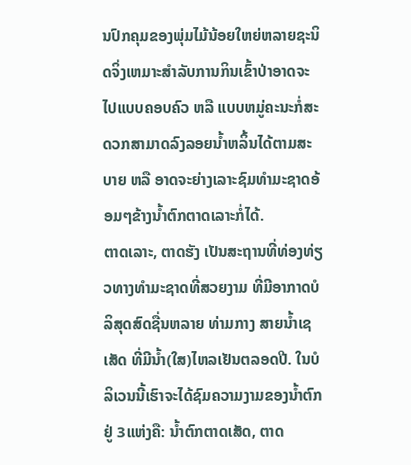ນປົກຄຸມຂອງພຸ່ມໄມ້ນ້ອຍໃຫຍ່ຫລາຍຊະນິດຈິ່ງເຫມາະສຳລັບການກິນເຂົ້າປ່າອາດຈະໄປແບບຄອບຄົວ ຫລື ແບບຫມູ່ຄະນະກໍ່ສະດວກສາມາດລົງລອຍນ້ຳຫລິ້ນໄດ້ຕາມສະບາຍ ຫລື ອາດຈະຍ່າງເລາະຊົມທຳມະຊາດອ້ອມໆຂ້າງນ້ຳຕົກຕາດເລາະກໍ່ໄດ້.
ຕາດເລາະ, ຕາດຮັງ ເປັນສະຖານທີ່ທ່ອງທ່ຽວທາງທຳມະຊາດທີ່ສວຍງາມ ທີ່ມີອາກາດບໍລິສຸດສົດຊື່ນຫລາຍ ທ່າມກາງ ສາຍນ້ຳເຊເສັດ ທີ່ມີນ້ຳ(ໃສ)ໄຫລເຢັນຕລອດປີ. ໃນບໍລິເວນນີ້ເຮົາຈະໄດ້ຊົມຄວາມງາມຂອງນ້ຳຕົກຢູ່ 3ແຫ່ງຄື: ນ້ຳຕົກຕາດເສັດ, ຕາດ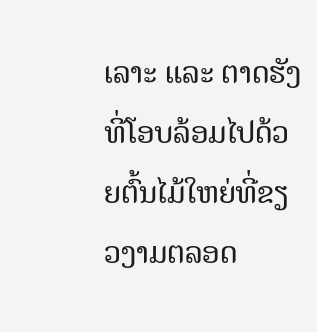ເລາະ ແລະ ຕາດຮັງ ທີ່ໂອບລ້ອມໄປດ້ວຍຕົ້ນໄມ້ໃຫຍ່ທີ່ຂຽວງາມຕລອດ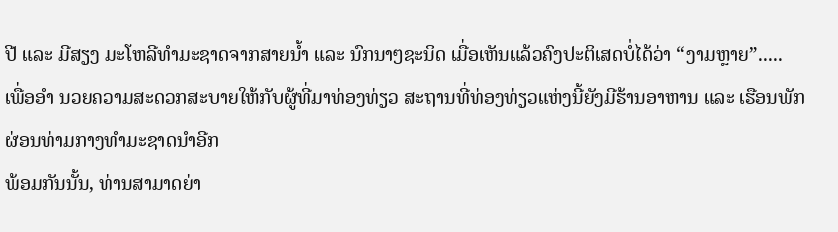ປີ ແລະ ມີສຽງ ມະໂຫລີທຳມະຊາດຈາກສາຍນ້ຳ ແລະ ນົກນາໆຊະນິດ ເມື່ອເຫັນແລ້ວຄົງປະຕິເສດບໍ່ໄດ້ວ່າ “ງາມຫຼາຍ”.....
ເພື່ອອຳ ນວຍຄວາມສະດວກສະບາຍໃຫ້ກັບຜູ້ທີ່ມາທ່ອງທ່ຽວ ສະຖານທີ່ທ່ອງທ່ຽວແຫ່ງນີ້ຍັງມີຮ້ານອາຫານ ແລະ ເຮືອນພັກຜ່ອນທ່າມກາງທຳມະຊາດນໍາອີກ
ພ້ອມກັນນັ້ນ, ທ່ານສາມາດຍ່າ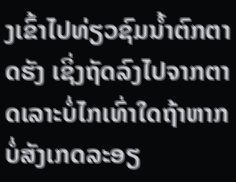ງເຂົ້າໄປທ່ຽວຊົມນ້ຳຕົກຕາດຮັງ ເຊິ່ງຖັດລົງໄປຈາກຕາດເລາະບໍ່ໄກເທົ່າໃດຖ້າຫາກບໍ່ສັງເກດລະອຽ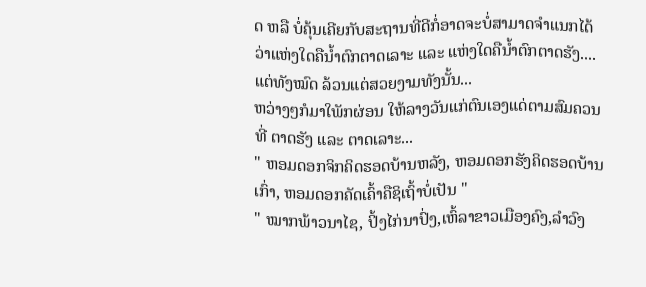ດ ຫລື ບໍ່ຄຸ້ນເຄີຍກັບສະຖານທີ່ດີກໍ່ອາດຈະບໍ່ສາມາດຈຳແນກໄດ້ວ່າແຫ່ງໃດຄືນ້ຳຕົກຕາດເລາະ ແລະ ແຫ່ງໃດຄືນ້ຳຕົກຕາດຮັງ....ແຕ່ທັງໝົດ ລ້ວນແຕ່ສວຍງາມທັງນັ້ນ...
ຫວ່າງໆກໍມາໃພັກຜ່ອນ ໃຫ້ລາງວັນແກ່ຕົນເອງແດ່ຕາມສົມຄວນທີ່ ຕາດຮັງ ແລະ ຕາດເລາະ...
" ຫອມດອກຈິກຄິດຮອດບ້ານຫລັງ, ຫອມດອກຮັງຄິດຮອດບ້ານເກົ່າ, ຫອມດອກຄັດເຄົ້າຄືຊິເຖົ້າບໍ່ເປັນ "
" ໝາກພ້າວນາໄຊ, ປິ້ງໄກ່ນາປົ່ງ,ເຫົ້ລາຂາວເມືອງຄົງ,ລໍາວົງ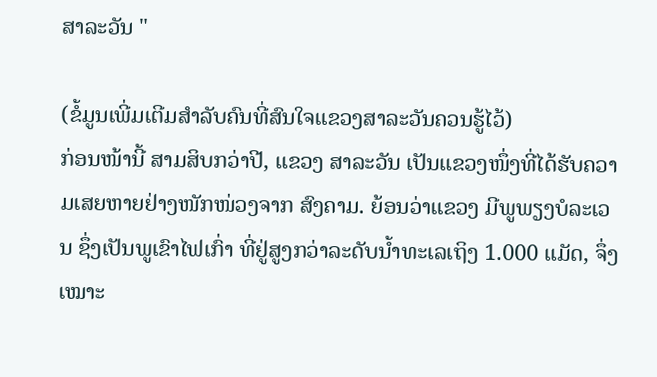ສາລະວັນ "

(ຂໍ້ມູນເພີ່ມເຕີມສຳລັບຄົນທີ່ສົນໃຈແຂວງສາລະວັນຄວນຮູ້ໄວ້)
ກ່ອນໜ້ານີ້ ສາມສິບກວ່າປີ, ແຂວງ ສາລະວັນ ເປັນແຂວງໜຶ່ງທີ່ໄດ້ຮັບຄວາມເສຍຫາຍຢ່າງໜັກໜ່ວງຈາກ ສົງຄາມ. ຍ້ອນວ່າແຂວງ ມີພູພຽງບໍລະເວນ ຊຶ່ງເປັນພູເຂົາໄຟເກົ່າ ທີ່ຢູ່ສູງກວ່າລະດັບນ້ຳທະເລເຖິງ 1.000 ແມັດ, ຈຶ່ງເໝາະ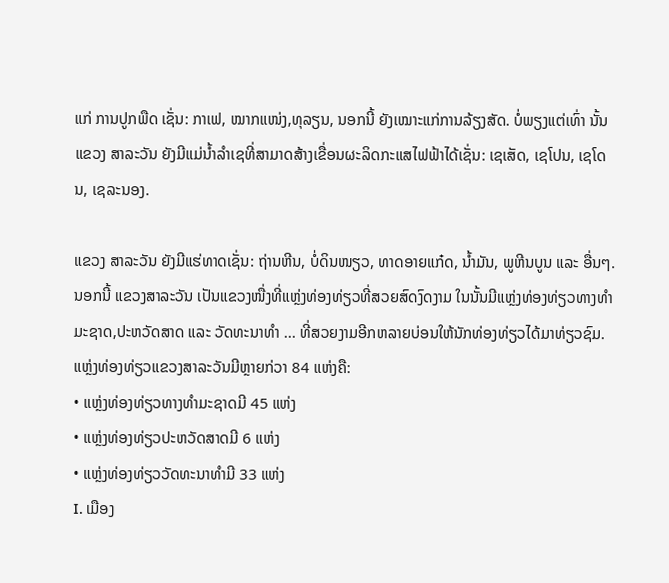ແກ່ ການປູກພືດ ເຊັ່ນ: ກາເຟ, ໝາກແໜ່ງ,ທຸລຽນ, ນອກນີ້ ຍັງເໝາະແກ່ການລ້ຽງສັດ. ບໍ່ພຽງແຕ່ເທົ່າ ນັ້ນ ແຂວງ ສາລະວັນ ຍັງມີແມ່ນ້ຳລຳເຊທີ່ສາມາດສ້າງເຂື່ອນຜະລິດກະແສໄຟຟ້າໄດ້ເຊັ່ນ: ເຊເສັດ, ເຊໂປນ, ເຊໂດນ, ເຊລະນອງ.

ແຂວງ ສາລະວັນ ຍັງມີແຮ່ທາດເຊັ່ນ: ຖ່ານຫີນ, ບໍ່ດິນໜຽວ, ທາດອາຍແກ໋ດ, ນ້ຳມັນ, ພູຫີນບູນ ແລະ ອື່ນໆ. ນອກນີ້ ແຂວງສາລະວັນ ເປັນແຂວງໜື່ງທີ່ແຫຼ່ງທ່ອງທ່ຽວທີ່ສວຍສົດງົດງາມ ໃນນັ້ນມີແຫຼ່ງທ່ອງທ່ຽວທາງທຳມະຊາດ,ປະຫວັດສາດ ແລະ ວັດທະນາທຳ ... ທີ່ສວຍງາມອີກຫລາຍບ່ອນໃຫ້ນັກທ່ອງທ່ຽວໄດ້ມາທ່ຽວຊົມ.
ແຫຼ່ງທ່ອງທ່ຽວແຂວງສາລະວັນມີຫຼາຍກ່ວາ 84 ແຫ່ງຄື:
• ແຫຼ່ງທ່ອງທ່ຽວທາງທຳມະຊາດມີ 45 ແຫ່ງ
• ແຫຼ່ງທ່ອງທ່ຽວປະຫວັດສາດມີ 6 ແຫ່ງ
• ແຫຼ່ງທ່ອງທ່ຽວວັດທະນາທຳມີ 33 ແຫ່ງ
I. ເມືອງ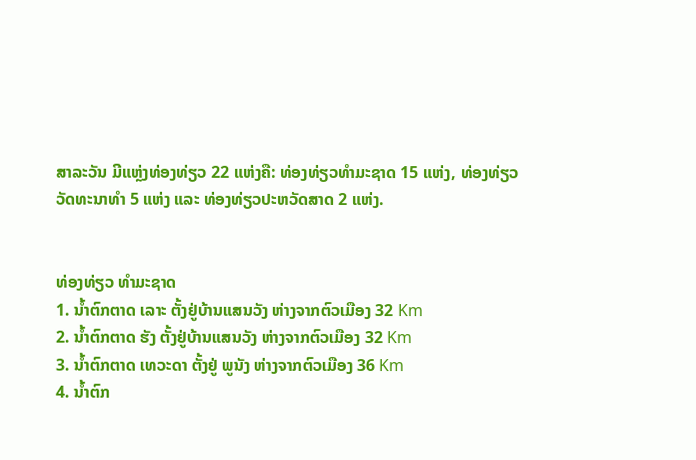ສາລະວັນ ມີແຫຼ່ງທ່ອງທ່ຽວ 22 ແຫ່ງຄື: ທ່ອງທ່ຽວທຳມະຊາດ 15 ແຫ່ງ, ທ່ອງທ່ຽວວັດທະນາທຳ 5 ແຫ່ງ ແລະ ທ່ອງທ່ຽວປະຫວັດສາດ 2 ແຫ່ງ.


ທ່ອງທ່ຽວ ທຳມະຊາດ
1. ນ້ຳຕົກຕາດ ເລາະ ຕັ້ງຢູ່ບ້ານແສນວັງ ຫ່າງຈາກຕົວເມືອງ 32 Km
2. ນ້ຳຕົກຕາດ ຮັງ ຕັ້ງຢູ່ບ້ານແສນວັງ ຫ່າງຈາກຕົວເມືອງ 32 Km
3. ນ້ຳຕົກຕາດ ເທວະດາ ຕັ້ງຢູ່ ພູນັງ ຫ່າງຈາກຕົວເມືອງ 36 Km
4. ນ້ຳຕົກ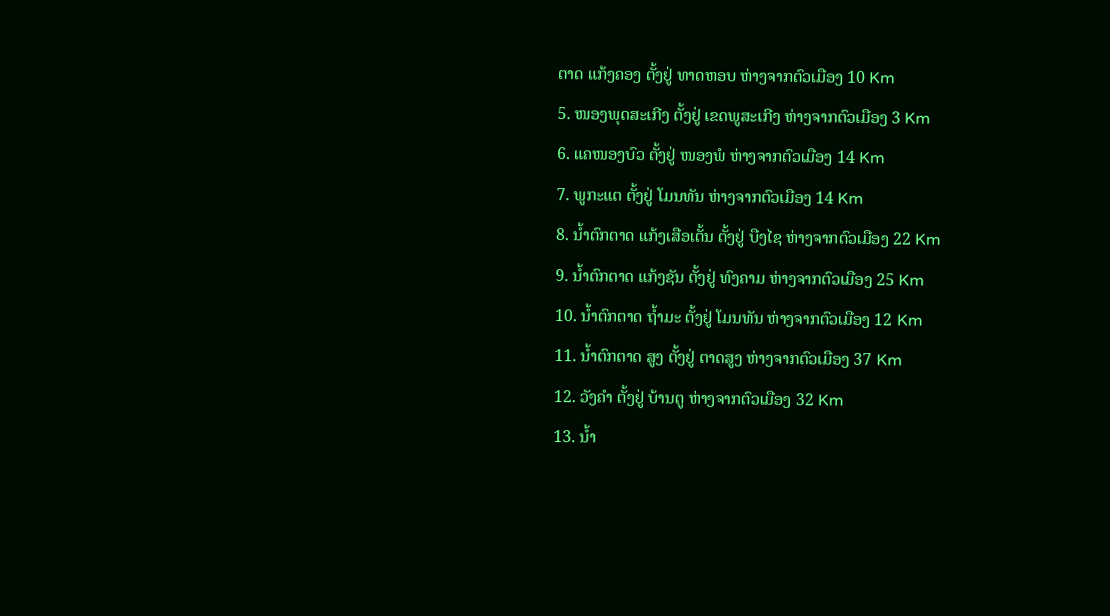ຕາດ ແກ້ງຄອງ ຕັ້ງຢູ່ ທາດຫອບ ຫ່າງຈາກຕົວເມືອງ 10 Km
5. ໜອງພຸດສະເກີງ ຕັ້ງຢູ່ ເຂດພູສະເກີງ ຫ່າງຈາກຕົວເມືອງ 3 Km
6. ແຄໜອງບົວ ຕັ້ງຢູ່ ໜອງພໍ ຫ່າງຈາກຕົວເມືອງ 14 Km
7. ພູກະແຕ ຕັ້ງຢູ່ ໂມນທັນ ຫ່າງຈາກຕົວເມືອງ 14 Km
8. ນ້ຳຕົກຕາດ ແກ້ງເສືອເຕັ້ນ ຕັ້ງຢູ່ ບືງໄຊ ຫ່າງຈາກຕົວເມືອງ 22 Km
9. ນ້ຳຕົກຕາດ ແກ້ງຊັນ ຕັ້ງຢູ່ ທົງຄາມ ຫ່າງຈາກຕົວເມືອງ 25 Km
10. ນ້ຳຕົກຕາດ ຖ້ຳມະ ຕັ້ງຢູ່ ໂມນທັນ ຫ່າງຈາກຕົວເມືອງ 12 Km
11. ນ້ຳຕົກຕາດ ສູງ ຕັ້ງຢູ່ ຕາດສູງ ຫ່າງຈາກຕົວເມືອງ 37 Km
12. ວັງຄຳ ຕັ້ງຢູ່ ບ້ານຕູ ຫ່າງຈາກຕົວເມືອງ 32 Km
13. ນ້ຳ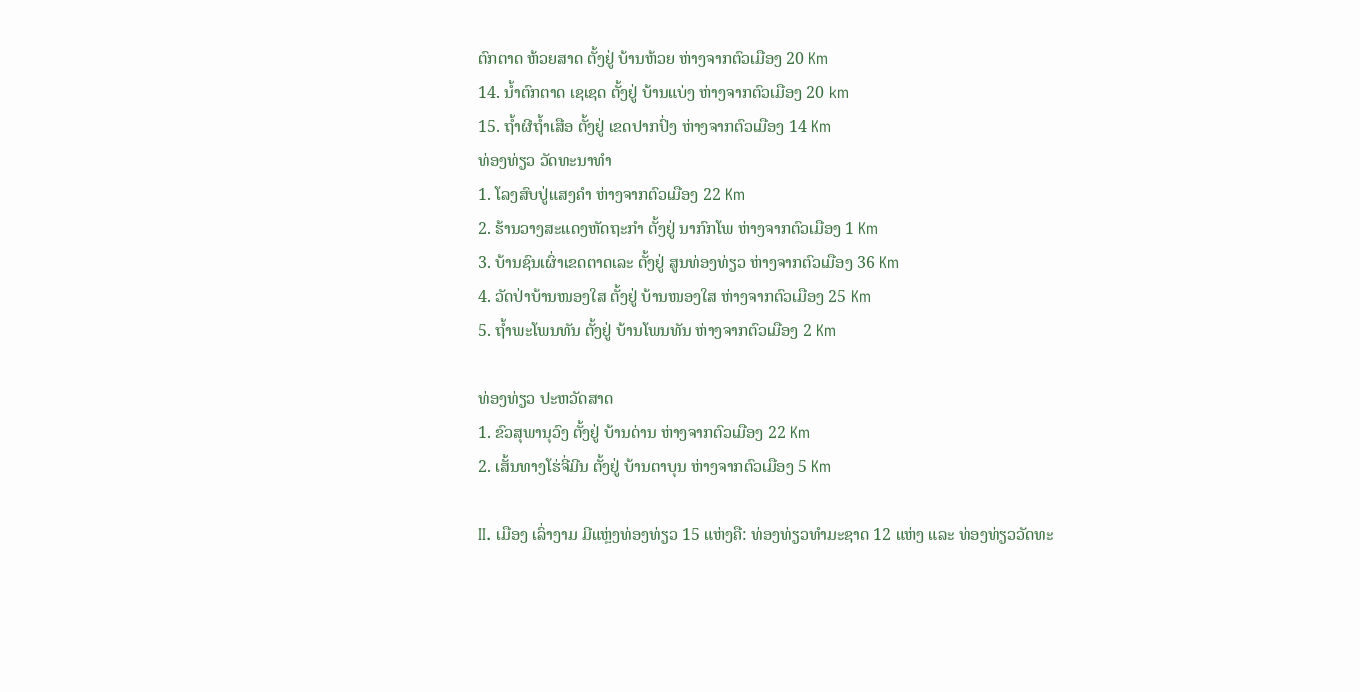ຕົກຕາດ ຫ້ວຍສາດ ຕັ້ງຢູ່ ບ້ານຫ້ວຍ ຫ່າງຈາກຕົວເມືອງ 20 Km
14. ນ້ຳຕົກຕາດ ເຊເຊດ ຕັ້ງຢູ່ ບ້ານແບ່ງ ຫ່າງຈາກຕົວເມືອງ 20 km
15. ຖ້ຳຜີຖ້ຳເສືອ ຕັ້ງຢູ່ ເຂດປາກປົ່ງ ຫ່າງຈາກຕົວເມືອງ 14 Km
ທ່ອງທ່ຽວ ວັດທະນາທຳ
1. ໂລງສົບປູ່ແສງຄຳ ຫ່າງຈາກຕົວເມືອງ 22 Km
2. ຮ້ານວາງສະແດງຫັດຖະກຳ ຕັ້ງຢູ່ ນາກົກໂພ ຫ່າງຈາກຕົວເມືອງ 1 Km
3. ບ້ານຊົນເຜົ່າເຂດຕາດເລະ ຕັ້ງຢູ່ ສູນທ່ອງທ່ຽວ ຫ່າງຈາກຕົວເມືອງ 36 Km
4. ວັດປ່າບ້ານໜອງໃສ ຕັ້ງຢູ່ ບ້ານໜອງໃສ ຫ່າງຈາກຕົວເມືອງ 25 Km
5. ຖ້ຳພະໂພນທັນ ຕັ້ງຢູ່ ບ້ານໂພນທັນ ຫ່າງຈາກຕົວເມືອງ 2 Km

ທ່ອງທ່ຽວ ປະຫວັດສາດ
1. ຂົວສຸພານຸວົງ ຕັ້ງຢູ່ ບ້ານດ່ານ ຫ່າງຈາກຕົວເມືອງ 22 Km
2. ເສັ້ນທາງໂຮ່ຈີ່ມີນ ຕັ້ງຢູ່ ບ້ານຕາບຸນ ຫ່າງຈາກຕົວເມືອງ 5 Km

II. ເມືອງ ເລົ່າງາມ ມີແຫຼ່ງທ່ອງທ່ຽວ 15 ແຫ່ງຄື: ທ່ອງທ່ຽວທຳມະຊາດ 12 ແຫ່ງ ແລະ ທ່ອງທ່ຽວວັດທະ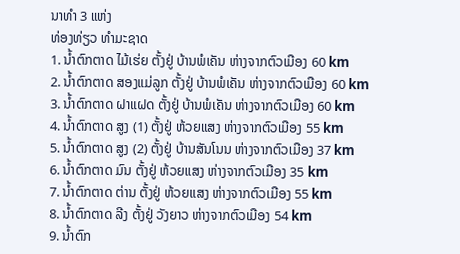ນາທຳ 3 ແຫ່ງ
ທ່ອງທ່ຽວ ທຳມະຊາດ
1. ນ້ຳຕົກຕາດ ໄມ້ເຮ່ຍ ຕັ້ງຢູ່ ບ້ານພໍເຄັນ ຫ່າງຈາກຕົວເມືອງ 60 km
2. ນ້ຳຕົກຕາດ ສອງແມ່ລູກ ຕັ້ງຢູ່ ບ້ານພໍເຄັນ ຫ່າງຈາກຕົວເມືອງ 60 km
3. ນ້ຳຕົກຕາດ ຝາແຝດ ຕັ້ງຢູ່ ບ້ານພໍເຄັນ ຫ່າງຈາກຕົວເມືອງ 60 km
4. ນ້ຳຕົກຕາດ ສູງ (1) ຕັ້ງຢູ່ ຫ້ວຍແສງ ຫ່າງຈາກຕົວເມືອງ 55 km
5. ນ້ຳຕົກຕາດ ສູງ (2) ຕັ້ງຢູ່ ບ້ານສັນໂນນ ຫ່າງຈາກຕົວເມືອງ 37 km
6. ນ້ຳຕົກຕາດ ມົນ ຕັ້ງຢູ່ ຫ້ວຍແສງ ຫ່າງຈາກຕົວເມືອງ 35 km
7. ນ້ຳຕົກຕາດ ຕ່ານ ຕັ້ງຢູ່ ຫ້ວຍແສງ ຫ່າງຈາກຕົວເມືອງ 55 km
8. ນ້ຳຕົກຕາດ ລີງ ຕັ້ງຢູ່ ວັງຍາວ ຫ່າງຈາກຕົວເມືອງ 54 km
9. ນ້ຳຕົກ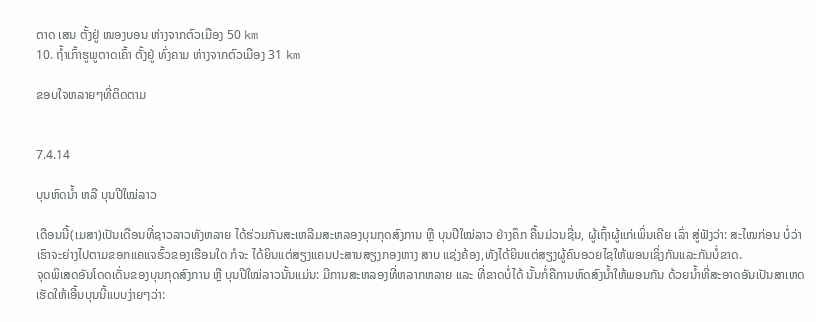ຕາດ ເສນ ຕັ້ງຢູ່ ໜອງບອນ ຫ່າງຈາກຕົວເມືອງ 50 km
10. ຖ້ຳເກົ້າຮູພູຕາດເຄົ້າ ຕັ້ງຢູ່ ທົ່ງຄາມ ຫ່າງຈາກຕົວເມືອງ 31 km

ຂອບໃຈຫລາຍໆທີ່ຕິດຕາມ


7.4.14

ບຸນຫົດນ້ຳ ຫລື ບຸນປີໃໝ່ລາວ

ເດືອນນີ້(ເມສາ)ເປັນເດືອນທີ່ຊາວລາວທັງຫລາຍ ໄດ້ຮ່ວມກັນສະເຫລີມສະຫລອງບຸນກຸດສົງການ ຫຼື ບຸນປີໃໝ່ລາວ ຢ່າງຄຶກ ຄື້ນມ່ວນຊື່ນ, ຜູ້ເຖົ້າຜູ້ແກ່ເພິ່ນເຄີຍ ເລົ່າ ສູ່ຟັງວ່າ: ສະໄໝກ່ອນ ບໍ່ວ່າເຮົາຈະຍ່າງໄປຕາມຂອກແຄແຈຮົ້ວຂອງເຮືອນໃດ ກໍຈະ ໄດ້ຍິນແຕ່ສຽງແຄນປະສານສຽງກອງຫາງ ສາບ ແຊ່ງຄ້ອງ,ທັງໄດ້ຍິນແຕ່ສຽງຜູ້ຄົນອວຍໄຊໃຫ້ພອນເຊິ່ງກັນແລະກັນບໍ່ຂາດ.
ຈຸດພິເສດອັນໂດດເດັ່ນຂອງບຸນກຸດສົງການ ຫຼື ບຸນປີໃໝ່ລາວນັ້ນແມ່ນ: ມີການສະຫລອງທີ່ຫລາກຫລາຍ ແລະ ທີ່ຂາດບໍ່ໄດ້ ນັ້ນກໍ່ຄືການຫົດສົງນ້ຳໃຫ້ພອນກັນ ດ້ວຍນ້ຳທີ່ສະອາດອັນເປັນສາເຫດເຮັດໃຫ້ເອີ້ນບຸນນີ້ແບບງ່າຍໆວ່າ: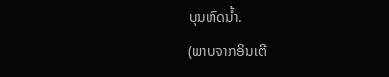ບຸນຫົດນ້ຳ.
(ພາບຈາກອິນເຕີ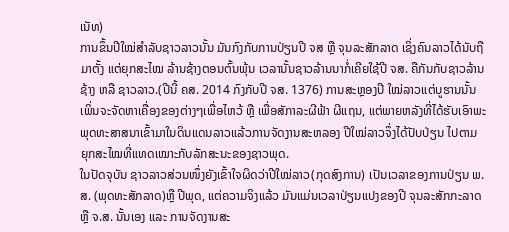ເນັທ)
ການຂຶ້ນປີໃໝ່ສຳລັບຊາວລາວນັ້ນ ມັນກົງກັບການປ່ຽນປີ ຈສ ຫຼື ຈຸນລະສັກລາດ ເຊິ່ງຄົນລາວໄດ້ນັບຖືມາຕັ້ງ ແຕ່ຍຸກສະໄໝ ລ້ານຊ້າງຕອນຕົ້ນພຸ້ນ ເວລານັ້ນຊາວລ້ານນາກໍ່ເຄີຍໃຊ້ປີ ຈສ. ຄືກັນກັບຊາວລ້ານຊ້າງ ຫລື ຊາວລາວ.(ປີນີ້ ຄສ. 2014 ກົງກັບປີ ຈສ. 1376) ການສະຫຼອງປີ ໃໝ່ລາວແຕ່ບູຮານນັ້ນ ເພິ່ນຈະຈັດຫາເຄື່ອງຂອງຕ່າງໆເພື່ອໄຫວ້ ຫຼື ເພື່ອສັກາລະຜີຟ້າ ຜີແຖນ, ແຕ່ພາຍຫລັງທີ່ໄດ້ຮັບເອົາພະພຸດທະສາສນາເຂົ້າມາໃນດິນແດນລາວແລ້ວການຈັດງານສະຫລອງ ປີໃໝ່ລາວຈຶ່ງໄດ້ປັບປ່ຽນ ໄປຕາມ ຍຸກສະໄໝທີ່ແທດເໝາະກັບລັກສະນະຂອງຊາວພຸດ.
ໃນປັດຈຸບັນ ຊາວລາວສ່ວນໜຶ່ງຍັງເຂົ້າໃຈຜິດວ່າປີໃໝ່ລາວ(ກຸດສົງການ) ເປັນເວລາຂອງການປ່ຽນ ພ.ສ. (ພຸດທະສັກລາດ)ຫຼື ປີພຸດ, ແຕ່ຄວາມຈິງແລ້ວ ມັນແມ່ນເວລາປ່ຽນແປງຂອງປີ ຈຸນລະສັກກະລາດ ຫຼື ຈ.ສ. ນັ້ນເອງ ແລະ ການຈັດງານສະ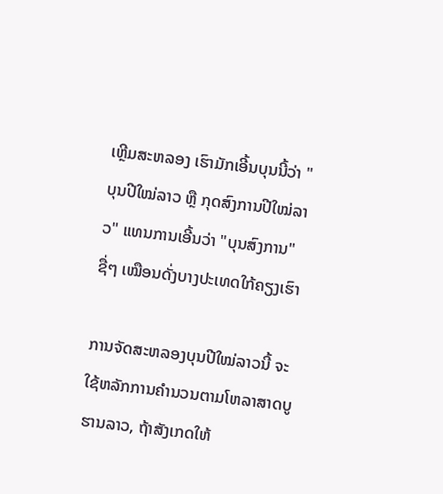ເຫຼີມສະຫລອງ ເຮົາມັກເອີ້ນບຸນນີ້ວ່າ "ບຸນປີໃໝ່ລາວ ຫຼື ກຸດສົງການປີໃໝ່ລາວ" ແທນການເອີ້ນວ່າ "ບຸນສົງການ" ຊື່ໆ ເໝືອນດັ່ງບາງປະເທດໃກ້ຄຽງເຮົາ

ການຈັດສະຫລອງບຸນປີໃໝ່ລາວນີ້ ຈະໃຊ້ຫລັກການຄຳນວນຕາມໂຫລາສາດບູຮານລາວ, ຖ້າສັງເກດໃຫ້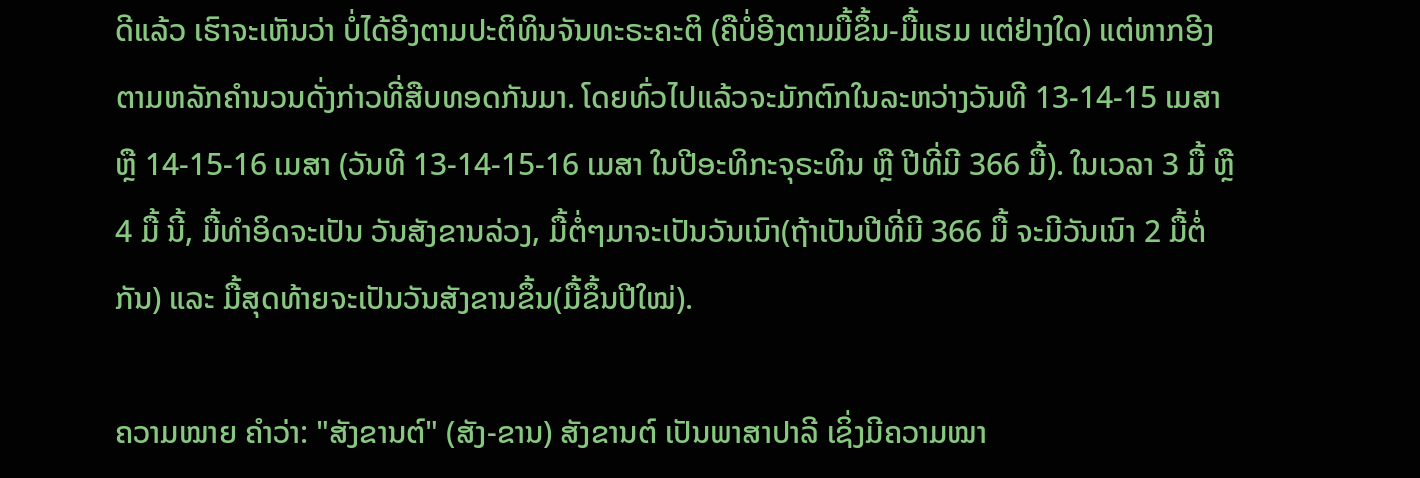ດີແລ້ວ ເຮົາຈະເຫັນວ່າ ບໍ່ໄດ້ອີງຕາມປະຕິທິນຈັນທະຣະຄະຕິ (ຄືບໍ່ອີງຕາມມື້ຂຶ້ນ-ມື້ແຮມ ແຕ່ຢ່າງໃດ) ແຕ່ຫາກອີງຕາມຫລັກຄຳນວນດັ່ງກ່າວທີ່ສືບທອດກັນມາ. ໂດຍທົ່ວໄປແລ້ວຈະມັກຕົກໃນລະຫວ່າງວັນທີ 13-14-15 ເມສາ ຫຼື 14-15-16 ເມສາ (ວັນທີ 13-14-15-16 ເມສາ ໃນປີອະທິກະຈຸຣະທິນ ຫຼື ປີທີ່ມີ 366 ມື້). ໃນເວລາ 3 ມື້ ຫຼື 4 ມື້ ນີ້, ມື້ທຳອິດຈະເປັນ ວັນສັງຂານລ່ວງ, ມື້ຕໍ່ໆມາຈະເປັນວັນເນົາ(ຖ້າເປັນປີທີ່ມີ 366 ມື້ ຈະມີວັນເນົາ 2 ມື້ຕໍ່ກັນ) ແລະ ມື້ສຸດທ້າຍຈະເປັນວັນສັງຂານຂຶ້ນ(ມື້ຂຶ້ນປີໃໝ່).

ຄວາມໝາຍ ຄຳວ່າ: "ສັງຂານຕ໌" (ສັງ-ຂານ) ສັງຂານຕ໌ ເປັນພາສາປາລີ ເຊິ່ງມີຄວາມໝາ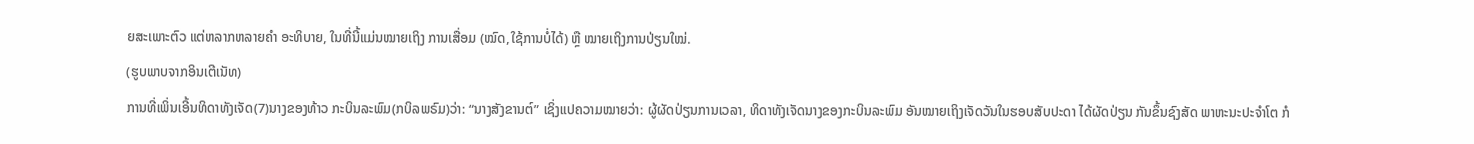ຍສະເພາະຕົວ ແຕ່ຫລາກຫລາຍຄຳ ອະທິບາຍ, ໃນທີ່ນີ້ແມ່ນໝາຍເຖິງ ການເສື່ອມ (ໝົດ,ໃຊ້ການບໍ່ໄດ້) ຫຼື ໝາຍເຖິງການປ່ຽນໃໝ່.
(ຮູບພາບຈາກອິນເຕີເນັທ)
ການທີ່ເພິ່ນເອີ້ນທິດາທັງເຈັດ(7)ນາງຂອງທ້າວ ກະບິນລະພົມ(ກບິລພຣົມ)ວ່າ: “ນາງສັງຂານຕ໌” ເຊິ່ງແປຄວາມໝາຍວ່າ: ຜູ້ຜັດປ່ຽນການເວລາ, ທິດາທັງເຈັດນາງຂອງກະບິນລະພົມ ອັນໝາຍເຖິງເຈັດວັນໃນຮອບສັບປະດາ ໄດ້ຜັດປ່ຽນ ກັນຂຶ້ນຊົງສັດ ພາຫະນະປະຈໍາໂຕ ກໍ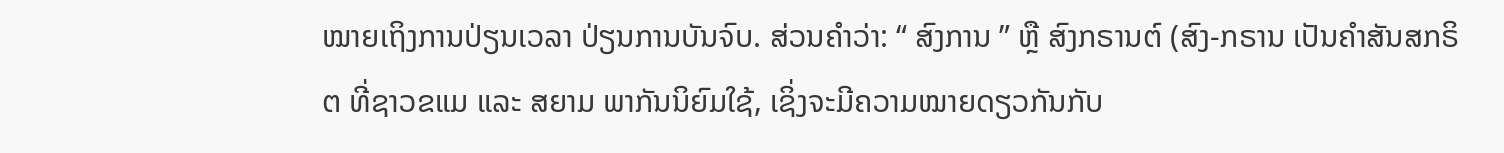ໝາຍເຖິງການປ່ຽນເວລາ ປ່ຽນການບັນຈົບ. ສ່ວນຄຳວ່າ: “ ສົງການ ” ຫຼື ສົງກຣານຕ໌ (ສົງ-ກຣານ ເປັນຄຳສັນສກຣິຕ ທີ່ຊາວຂແມ ແລະ ສຍາມ ພາກັນນິຍົມໃຊ້, ເຊິ່ງຈະມີຄວາມໝາຍດຽວກັນກັບ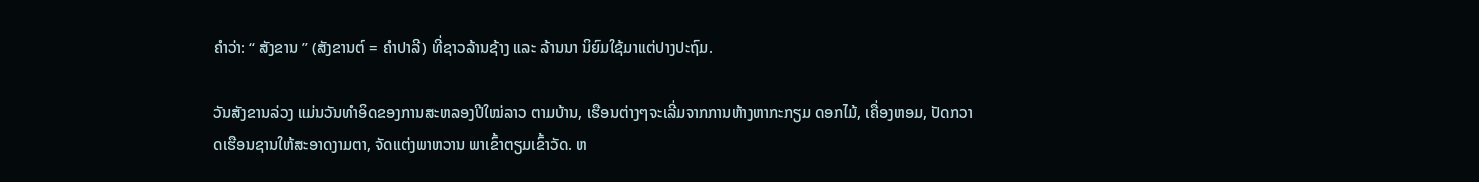ຄຳວ່າ: “ ສັງຂານ ” (ສັງຂານຕ໌ = ຄຳປາລີ) ທີ່ຊາວລ້ານຊ້າງ ແລະ ລ້ານນາ ນິຍົມໃຊ້ມາແຕ່ປາງປະຖົມ.

ວັນສັງຂານລ່ວງ ແມ່ນວັນທໍາອິດຂອງການສະຫລອງປີໃໝ່ລາວ ຕາມບ້ານ, ເຮືອນຕ່າງໆຈະເລີ່ມຈາກການຫ້າງຫາກະກຽມ ດອກໄມ້, ເຄື່ອງຫອມ, ປັດກວາດເຮືອນຊານໃຫ້ສະອາດງາມຕາ, ຈັດແຕ່ງພາຫວານ ພາເຂົ້າຕຽມເຂົ້າວັດ. ຫ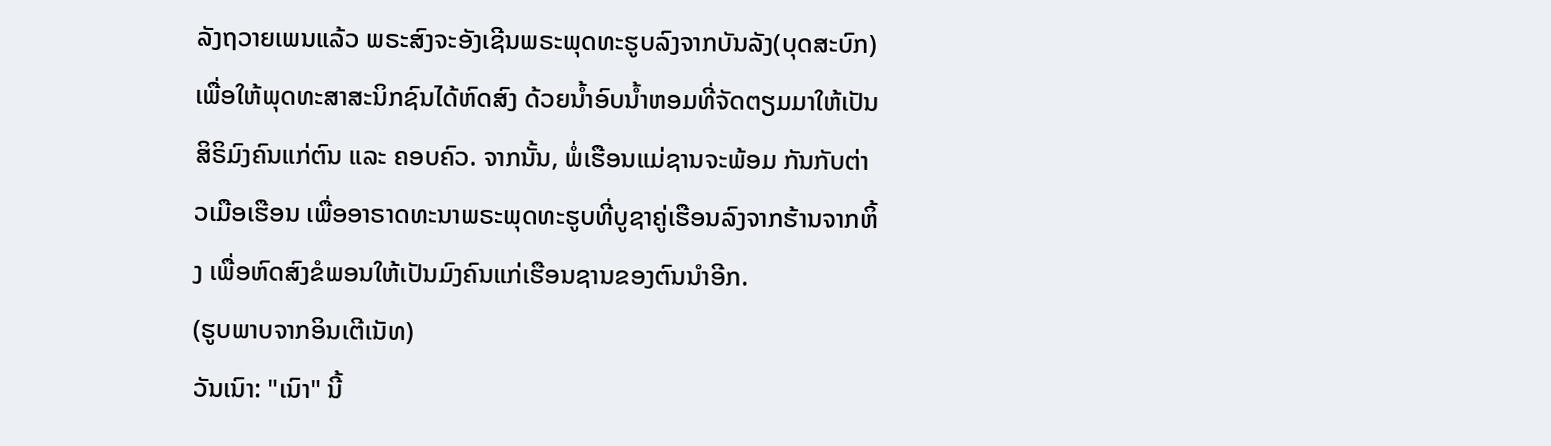ລັງຖວາຍເພນແລ້ວ ພຣະສົງຈະອັງເຊີນພຣະພຸດທະຮູບລົງຈາກບັນລັງ(ບຸດສະບົກ) ເພື່ອໃຫ້ພຸດທະສາສະນິກຊົນໄດ້ຫົດສົງ ດ້ວຍນໍ້າອົບນ້ຳຫອມທີ່ຈັດຕຽມມາໃຫ້ເປັນ ສິຣິມົງຄົນແກ່ຕົນ ແລະ ຄອບຄົວ. ຈາກນັ້ນ, ພໍ່ເຮືອນແມ່ຊານຈະພ້ອມ ກັນກັບຕ່າວເມືອເຮືອນ ເພື່ອອາຣາດທະນາພຣະພຸດທະຮູບທີ່ບູຊາຄູ່ເຮືອນລົງຈາກຮ້ານຈາກຫິ້ງ ເພື່ອຫົດສົງຂໍພອນໃຫ້ເປັນມົງຄົນແກ່ເຮືອນຊານຂອງຕົນນຳອີກ.
(ຮູບພາບຈາກອິນເຕີເນັທ)
ວັນເນົາ: "ເນົາ" ນີ້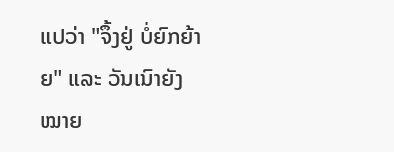ແປວ່າ "ຈຶ້ງຢູ່ ບໍ່ຍົກຍ້າຍ" ແລະ ວັນເນົາຍັງໝາຍ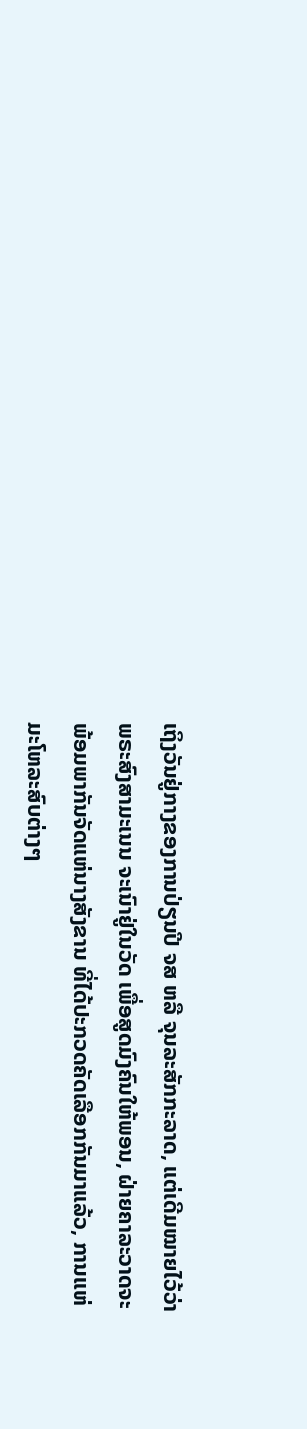ເຖິງວັນຢູ່ກາງຂອງການປ່ຽນປີ ຈສ ຫລື ຈຸນລະສັກກະລາດ, ແຕ່ເດີມໝາຍໄວ້ວ່າ ພຣະສົງສາມະເນນ ຈະເນົາຢູ່ໃນວັດ ເພື່ອສູດມົງຄົນໃຫ້ພອນ, ຝ່າຍຄາລະວາດຈະພ້ອມພາກັນຈັດແຫ່ນາງສັງຂານ ທີ່ໄດ້ປະກວດຄັດເລືອກກັນມາແລ້ວ, ການແຫ່ມະໂຫລະສົບຕ່າງໆ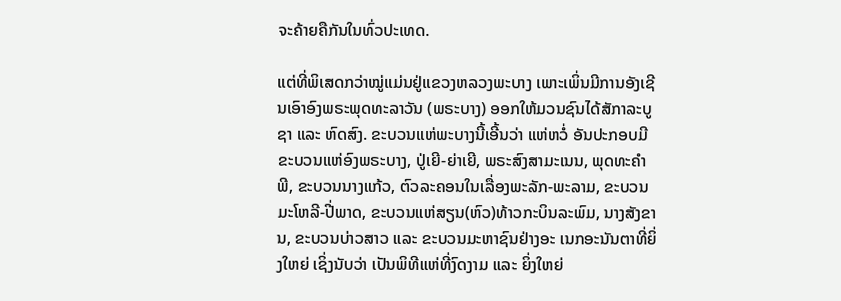ຈະຄ້າຍຄືກັນໃນທົ່ວປະເທດ.

ແຕ່ທີ່ພິເສດກວ່າໝູ່ແມ່ນຢູ່ແຂວງຫລວງພະບາງ ເພາະເພິ່ນມີການອັງເຊີນເອົາອົງພຣະພຸດທະລາວັນ (ພຣະບາງ) ອອກໃຫ້ມວນຊົນໄດ້ສັກາລະບູຊາ ແລະ ຫົດສົງ. ຂະບວນແຫ່ພະບາງນີ້ເອີ້ນວ່າ ແຫ່ຫວໍ່ ອັນປະກອບມີຂະບວນແຫ່ອົງພຣະບາງ, ປູ່ເຍີ-ຍ່າເຍີ, ພຣະສົງສາມະເນນ, ພຸດທະຄຳພີ, ຂະບວນນາງແກ້ວ, ຕົວລະຄອນໃນເລື່ອງພະລັກ-ພະລາມ, ຂະບວນມະໂຫລີ-ປີ່ພາດ, ຂະບວນແຫ່ສຽນ(ຫົວ)ທ້າວກະບິນລະພົມ, ນາງສັງຂານ, ຂະບວນບ່າວສາວ ແລະ ຂະບວນມະຫາຊົນຢ່າງອະ ເນກອະນັນຕາທີ່ຍິ່ງໃຫຍ່ ເຊິ່ງນັບວ່າ ເປັນພິທີແຫ່ທີ່ງົດງາມ ແລະ ຍິ່ງໃຫຍ່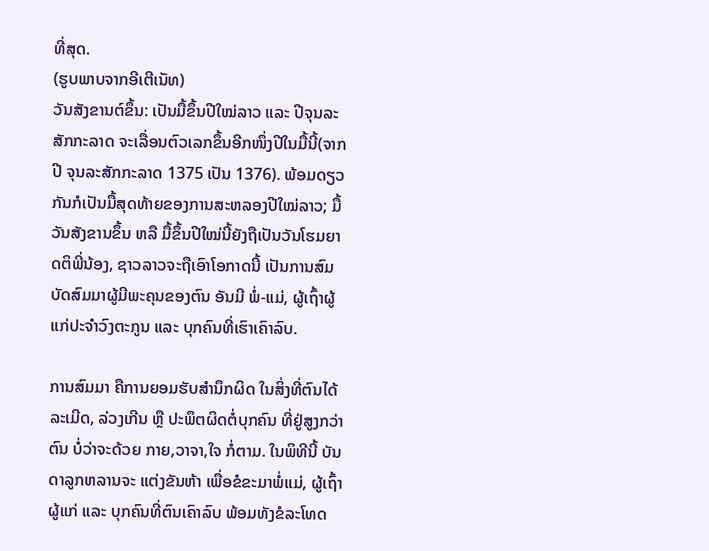ທີ່ສຸດ.
(ຮູບພາບຈາກອີເຕີເນັທ)
ວັນສັງຂານຕ໌ຂຶ້ນ: ເປັນມື້ຂຶ້ນປີໃໝ່ລາວ ແລະ ປີຈຸນລະສັກກະລາດ ຈະເລື່ອນຕົວເລກຂຶ້ນອີກໜຶ່ງປີໃນມື້ນີ້(ຈາກປີ ຈຸນລະສັກກະລາດ 1375 ເປັນ 1376). ພ້ອມດຽວກັນກໍເປັນມື້ສຸດທ້າຍຂອງການສະຫລອງປີໃໝ່ລາວ; ມື້ວັນສັງຂານຂຶ້ນ ຫລື ມື້ຂຶ້ນປີໃໝ່ນີ້ຍັງຖືເປັນວັນໂຮມຍາດຕິພີ່ນ້ອງ, ຊາວລາວຈະຖືເອົາໂອກາດນີ້ ເປັນການສົມບັດສົມມາຜູ້ມີພະຄຸນຂອງຕົນ ອັນມີ ພໍ່-ແມ່, ຜູ້ເຖົ້າຜູ້ແກ່ປະຈຳວົງຕະກູນ ແລະ ບຸກຄົນທີ່ເຮົາເຄົາລົບ.

ການສົມມາ ຄືການຍອມຮັບສຳນຶກຜິດ ໃນສິ່ງທີ່ຕົນໄດ້ລະເມີດ, ລ່ວງເກີນ ຫຼື ປະພຶຕຜິດຕໍ່ບຸກຄົນ ທີ່ຢູ່ສູງກວ່າຕົນ ບໍ່ວ່າຈະດ້ວຍ ກາຍ,ວາຈາ,ໃຈ ກໍ່ຕາມ. ໃນພິທີນີ້ ບັນດາລູກຫລານຈະ ແຕ່ງຂັນຫ້າ ເພື່ອຂໍຂະມາພໍ່ແມ່, ຜູ້ເຖົ້າຜູ້ແກ່ ແລະ ບຸກຄົນທີ່ຕົນເຄົາລົບ ພ້ອມທັງຂໍລະໂທດ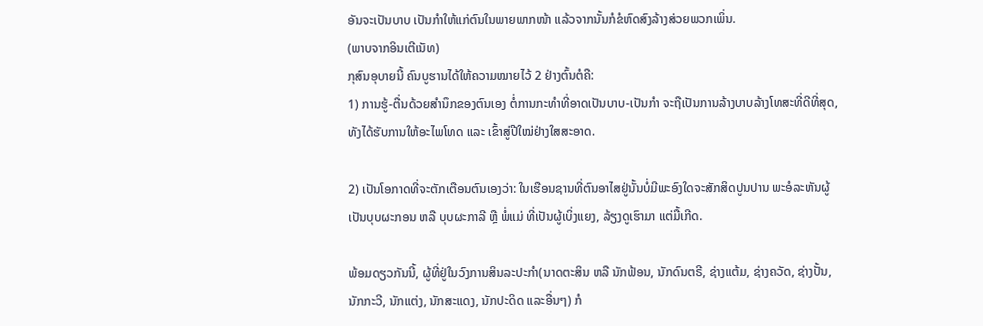ອັນຈະເປັນບາບ ເປັນກໍາໃຫ້ແກ່ຕົນໃນພາຍພາກໜ້າ ແລ້ວຈາກນັ້ນກໍຂໍຫົດສົງລ້າງສ່ວຍພວກເພິ່ນ.
(ພາບຈາກອິນເຕີເນັທ)
ກຸສົນອຸບາຍນີ້ ຄົນບູຮານໄດ້ໃຫ້ຄວາມໝາຍໄວ້ 2 ຢ່າງຕົ້ນຕໍຄື:
1) ການຮູ້-ຕື່ນດ້ວຍສຳນຶກຂອງຕົນເອງ ຕໍ່ການກະທຳທີ່ອາດເປັນບາບ-ເປັນກຳ ຈະຖືເປັນການລ້າງບາບລ້າງໂທສະທີ່ດີທີ່ສຸດ, ທັງໄດ້ຮັບການໃຫ້ອະໄພໂທດ ແລະ ເຂົ້າສູ່ປີໃໝ່ຢ່າງໃສສະອາດ.

2) ເປັນໂອກາດທີ່ຈະຕັກເຕືອນຕົນເອງວ່າ: ໃນເຮືອນຊານທີ່ຕົນອາໄສຢູ່ນັ້ນບໍ່ມີພະອົງໃດຈະສັກສິດປູນປານ ພະອໍລະຫັນຜູ້ເປັນບຸບຜະກອນ ຫລື ບຸບຜະກາລີ ຫຼື ພໍ່ແມ່ ທີ່ເປັນຜູ້ເບິ່ງແຍງ, ລ້ຽງດູເຮົາມາ ແຕ່ມື້ເກີດ.

ພ້ອມດຽວກັນນີ້, ຜູ້ທີ່ຢູ່ໃນວົງການສິນລະປະກໍາ(ນາດຕະສິນ ຫລື ນັກຟ້ອນ, ນັກດົນຕຣີ, ຊ່າງແຕ້ມ, ຊ່າງຄວັດ, ຊ່າງປັ້ນ, ນັກກະວີ, ນັກແຕ່ງ, ນັກສະແດງ, ນັກປະດິດ ແລະອື່ນໆ) ກໍ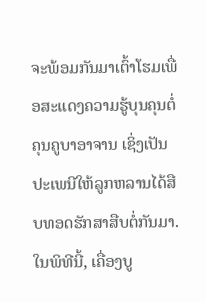ຈະພ້ອມກັນມາເຕົ້າໂຮມເພື່ອສະແດງຄວາມຮູ້ບຸນຄຸນຕໍ່ຄຸນຄູບາອາຈານ ເຊິ່ງເປັນປະເພນີໃຫ້ລູກຫລານໄດ້ສືບທອດຮັກສາສືບຕໍ່ກັນມາ.ໃນພິທີນີ້, ເຄື່ອງບູ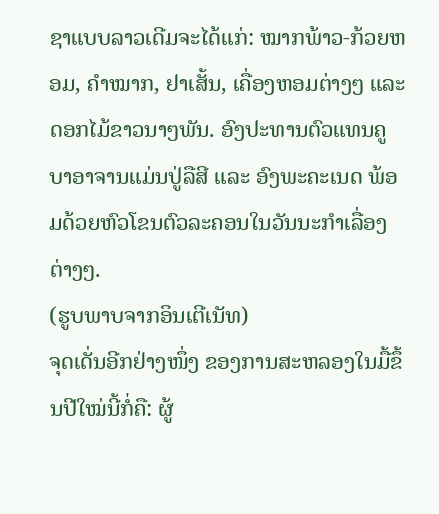ຊາແບບລາວເດີມຈະໄດ້ແກ່: ໝາກພ້າວ-ກ້ວຍຫອມ, ຄຳໝາກ, ຢາເສັ້ນ, ເຄື່ອງຫອມຕ່າງໆ ແລະ ດອກໄມ້ຂາວນາໆພັນ. ອົງປະທານຕົວແທນຄູບາອາຈານແມ່ນປູ່ລືສີ ແລະ ອົງພະຄະເນດ ພ້ອມດ້ວຍຫົວໂຂນຕົວລະຄອນໃນວັນນະກໍາເລື່ອງຕ່າງໆ.
(ຮູບພາບຈາກອິນເຕີເນັທ)
ຈຸດເດັ່ນອີກຢ່າງໜຶ່ງ ຂອງການສະຫລອງໃນມື້ຂຶ້ນປີໃໝ່ນີ້ກໍ່ຄື: ຜູ້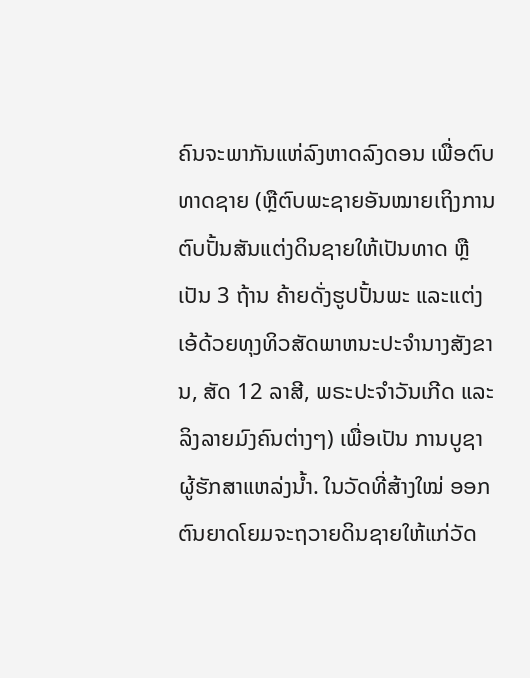ຄົນຈະພາກັນແຫ່ລົງຫາດລົງດອນ ເພື່ອຕົບທາດຊາຍ (ຫຼືຕົບພະຊາຍອັນໝາຍເຖິງການຕົບປັ້ນສັນແຕ່ງດິນຊາຍໃຫ້ເປັນທາດ ຫຼື ເປັນ 3 ຖ້ານ ຄ້າຍດັ່ງຮູປປັ້ນພະ ແລະແຕ່ງ ເອ້ດ້ວຍທຸງທິວສັດພາຫນະປະຈຳນາງສັງຂານ, ສັດ 12 ລາສີ, ພຣະປະຈຳວັນເກີດ ແລະ ລິງລາຍມົງຄົນຕ່າງໆ) ເພື່ອເປັນ ການບູຊາຜູ້ຮັກສາແຫລ່ງນ້ຳ. ໃນວັດທີ່ສ້າງໃໝ່ ອອກຕົນຍາດໂຍມຈະຖວາຍດິນຊາຍໃຫ້ແກ່ວັດ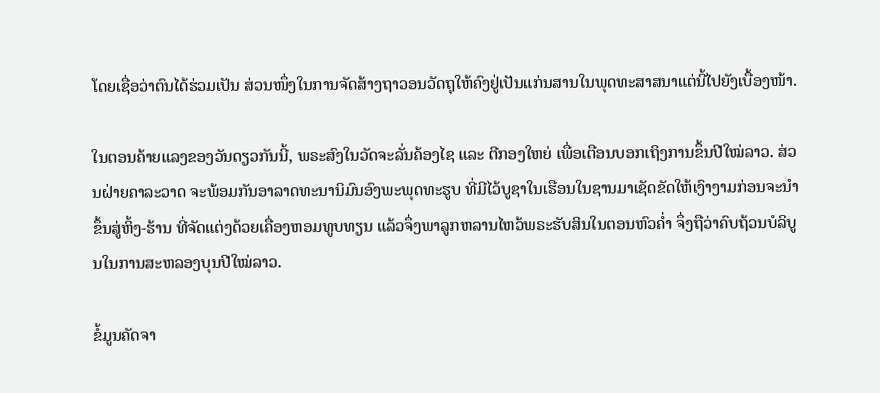ໂດຍເຊື່ອວ່າຕົນໄດ້ຮ່ວມເປັນ ສ່ວນໜຶ່ງໃນການຈັດສ້າງຖາວອນວັດຖຸໃຫ້ຄົງຢູ່ເປັນແກ່ນສານໃນພຸດທະສາສນາແຕ່ນີ້ໄປຍັງເບື້ອງໜ້າ.

ໃນຕອນຄ້າຍແລງຂອງວັນດຽວກັນນີ້, ພຣະສົງໃນວັດຈະລັ່ນຄ້ອງໄຊ ແລະ ຕີກອງໃຫຍ່ ເພື່ອເຕືອນບອກເຖິງການຂຶ້ນປີໃໝ່ລາວ. ສ່ວນຝ່າຍຄາລະວາດ ຈະພ້ອມກັນອາລາດທະນານິມົນອົງພະພຸດທະຮູບ ທີ່ມີໄວ້ບູຊາໃນເຮືອນໃນຊານມາເຊັດຂັດໃຫ້ເງົາງາມກ່ອນຈະນໍາຂຶ້ນສູ່ຫິ້ງ-ຮ້ານ ທີ່ຈັດແຕ່ງດ້ວຍເຄື່ອງຫອມທູບທຽນ ແລ້ວຈຶ່ງພາລູກຫລານໄຫວ້ພຣະຮັບສິນໃນຕອນຫົວຄ່ຳ ຈຶ່ງຖືວ່າຄົບຖ້ວນບໍລິບູນໃນການສະຫລອງບຸນປີໃໝ່ລາວ.

ຂໍ້ມູນຄັດຈາ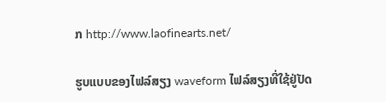ກ http://www.laofinearts.net/

ຮູບແບບຂອງໄຟລ໌ສຽງ waveform ໄຟລ໌ສຽງທີ່ໃຊ້ຢູ່ປັດ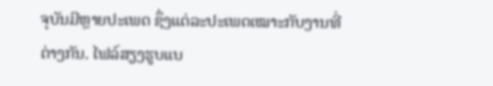ຈຸບັນມີຫຼາຍປະເພດ ຊຶ່ງແຕ່ລະປະເພດເໝາະກັບງານທີ່ຕ່າງກັນ. ໄຟລ໌ສຽງຮູບແບ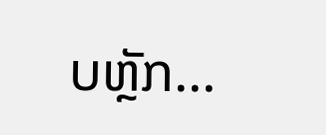ບຫຼັກ...